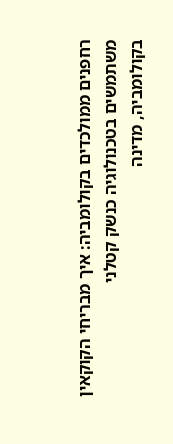רחפנים ממולכדים בקולומביה: איך מבריחי הקוקאין משתמשים בטכנולוגיה כנשק קטלני
בקולומביה, מדינה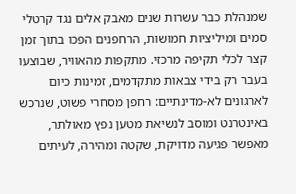שמנהלת כבר עשרות שנים מאבק אלים נגד קרטלי סמים ומיליציות חמושות, הרחפנים הפכו בתוך זמן קצר לכלי תקיפה מרכזי. מתקפות מהאוויר, שבוצעו בעבר רק בידי צבאות מתקדמים, זמינות כיום לארגונים לא-מדינתיים: רחפן מסחרי פשוט, שנרכש באינטרנט ומוסב לנשיאת מטען נפץ מאולתר, מאפשר פגיעה מדויקת, שקטה ומהירה, לעיתים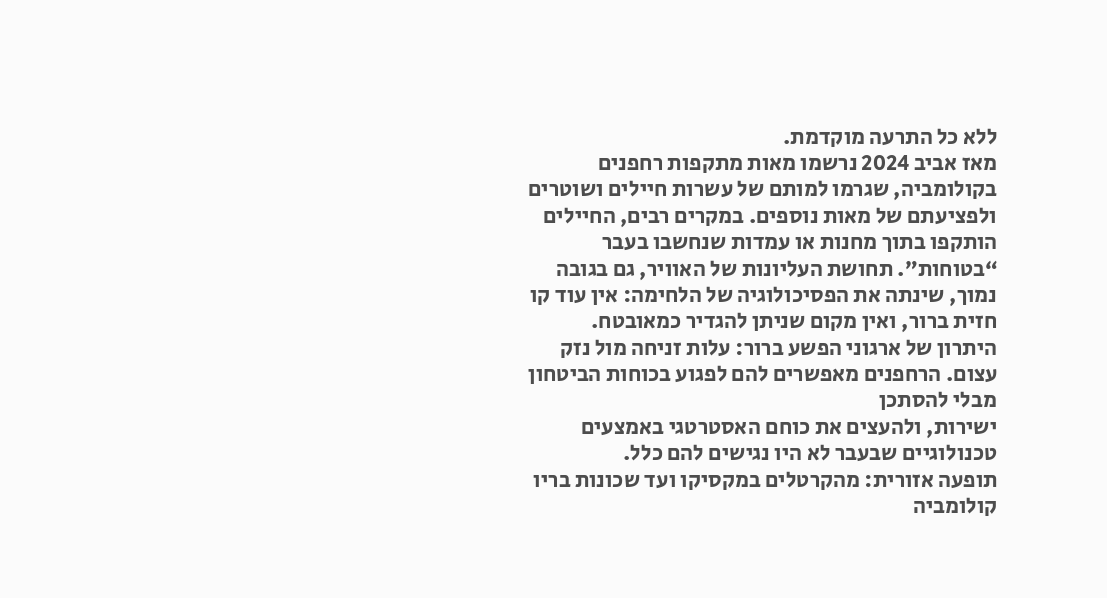ללא כל התרעה מוקדמת.
מאז אביב 2024 נרשמו מאות מתקפות רחפנים בקולומביה, שגרמו למותם של עשרות חיילים ושוטרים ולפציעתם של מאות נוספים. במקרים רבים, החיילים הותקפו בתוך מחנות או עמדות שנחשבו בעבר “בטוחות”. תחושת העליונות של האוויר, גם בגובה נמוך, שינתה את הפסיכולוגיה של הלחימה: אין עוד קו חזית ברור, ואין מקום שניתן להגדיר כמאובטח.
היתרון של ארגוני הפשע ברור: עלות זניחה מול נזק עצום. הרחפנים מאפשרים להם לפגוע בכוחות הביטחון מבלי להסתכן
ישירות, ולהעצים את כוחם האסטרטגי באמצעים טכנולוגיים שבעבר לא היו נגישים להם כלל.
תופעה אזורית: מהקרטלים במקסיקו ועד שכונות בריו
קולומביה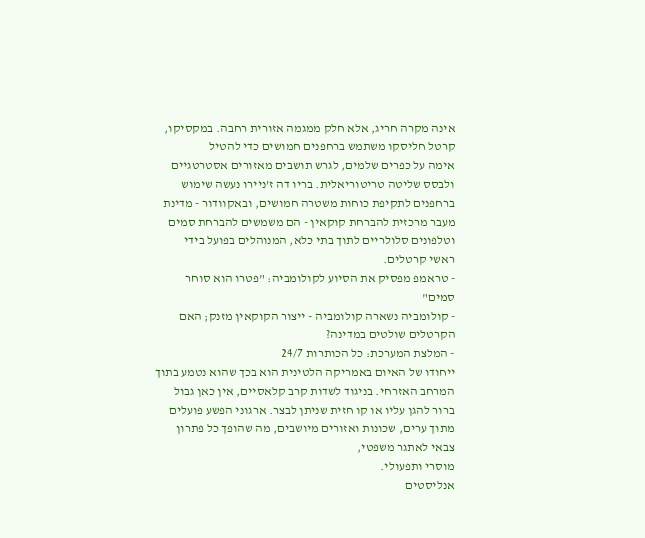אינה מקרה חריג, אלא חלק ממגמה אזורית רחבה. במקסיקו, קרטל חליסקו משתמש ברחפנים חמושים כדי להטיל
אימה על כפרים שלמים, לגרש תושבים מאזורים אסטרטגיים ולבסס שליטה טריטוריאלית. בריו דה ז’ניירו נעשה שימוש ברחפנים לתקיפת כוחות משטרה חמושים, ובאקוודור - מדינת מעבר מרכזית להברחת קוקאין - הם משמשים להברחת סמים וטלפונים סלולריים לתוך בתי כלא, המנוהלים בפועל בידי
ראשי קרטלים.
- טראמפ מפסיק את הסיוע לקולומביה: "פטרו הוא סוחר סמים"
- קולומביה נשארה קולומביה - ייצור הקוקאין מזנק; האם הקרטלים שולטים במדינה?
- המלצת המערכת: כל הכותרות 24/7
ייחודו של האיום באמריקה הלטינית הוא בכך שהוא נטמע בתוך המרחב האזרחי. בניגוד לשדות קרב קלאסיים, אין כאן גבול ברור להגן עליו או קו חזית שניתן לבצר. ארגוני הפשע פועלים מתוך ערים, שכונות ואזורים מיושבים, מה שהופך כל פתרון צבאי לאתגר משפטי,
מוסרי ותפעולי.
אנליסטים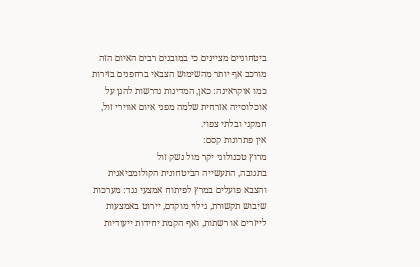ביטחוניים מציינים כי במובנים רבים האיום הזה מורכב אף יותר מהשימוש הצבאי ברחפנים בזירות כמו אוקראינה: כאן, המדינות נדרשות להגן על אוכלוסייה אזרחית שלמה מפני איום אווירי זול, חמקני ובלתי צפוי.
אין פתרונות קסם:
מרוץ טכנולוגי יקר מול נשק זול
בתגובה, התעשייה הביטחונית הקולומביאנית והצבא פועלים במרץ לפיתוח אמצעי נגד: מערכות שיבוש תקשורת, גילוי מוקדם, יירוט באמצעות לייזרים או רשתות, ואף הקמת יחידות ייעודיות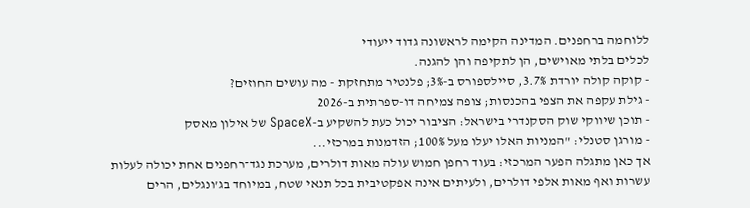ללוחמה ברחפנים. המדינה הקימה לראשונה גדוד ייעודי
לכלים בלתי מאוישים, הן לתקיפה והן להגנה.
- קוקה קולה יורדת 3.7%, סיילספורס ב-3%; פלנטיר מתחזקת - מה עושים החוזים?
- גילת עקפה את הצפי בהכנסות; צופה צמיחה דו-ספרתית ב-2026
- תוכן שיווקי שוק הסקנדרי בישראל: הציבור יכול כעת להשקיע ב-SpaceX של אילון מאסק
- מורגן סטנלי: "המניות האלו יעלו מעל 100%; הזדמנות במרכזי...
אך כאן מתגלה הפער המרכזי: בעוד רחפן חמוש עולה מאות דולרים, מערכת נגד־רחפנים אחת יכולה לעלות עשרות ואף מאות אלפי דולרים, ולעיתים אינה אפקטיבית בכל תנאי שטח, במיוחד בג’ונגלים, הרים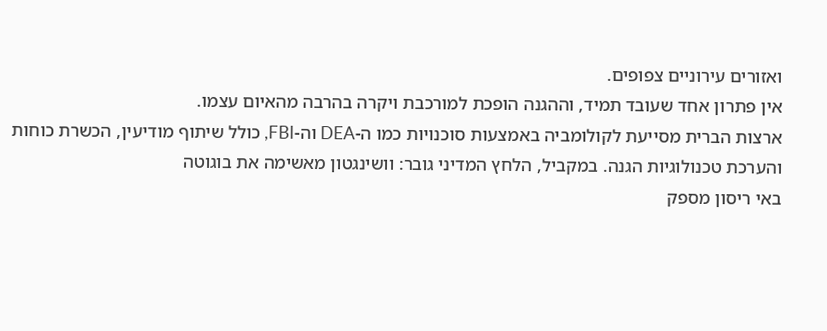ואזורים עירוניים צפופים.
אין פתרון אחד שעובד תמיד, וההגנה הופכת למורכבת ויקרה בהרבה מהאיום עצמו.
ארצות הברית מסייעת לקולומביה באמצעות סוכנויות כמו ה-DEA וה-FBI, כולל שיתוף מודיעין, הכשרת כוחות והערכת טכנולוגיות הגנה. במקביל, הלחץ המדיני גובר: וושינגטון מאשימה את בוגוטה
באי ריסון מספק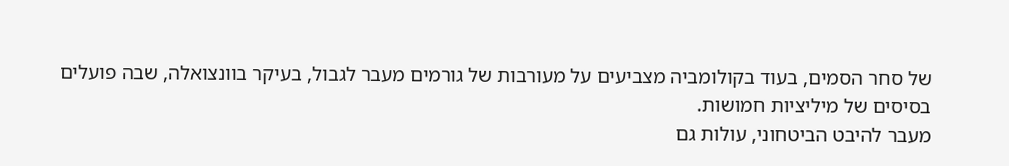של סחר הסמים, בעוד בקולומביה מצביעים על מעורבות של גורמים מעבר לגבול, בעיקר בוונצואלה, שבה פועלים בסיסים של מיליציות חמושות.
מעבר להיבט הביטחוני, עולות גם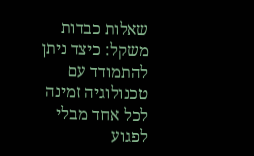שאלות כבדות משקל: כיצד ניתן להתמודד עם טכנולוגיה זמינה לכל אחד מבלי לפגוע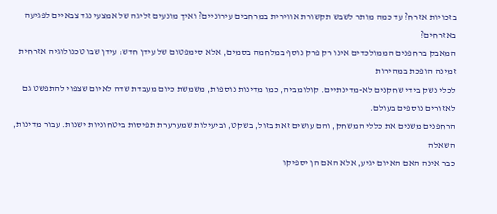בזכויות אזרח? עד כמה מותר לשבש תקשורת אווירית במרחבים עירוניים? ואיך מונעים זליגה של אמצעי נגד צבאיים לפגיעה באזרחים?
המאבק ברחפנים הממולכדים אינו רק פרק נוסף במלחמה בסמים, אלא סימפטום של עידן חדש: עידן שבו טכנולוגיה אזרחית זמינה הופכת במהירות
לכלי נשק בידי שחקנים לא-מדינתיים. קולומביה, כמו מדינות נוספות, משמשת כיום מעבדת שדה לאיום שצפוי להתפשט גם לאזורים נוספים בעולם.
הרחפנים משנים את כללי המשחק, והם עושים זאת בזול, בשקט, וביעילות שמערערת תפיסות ביטחוניות ישנות. עבור מדינות, השאלה
כבר אינה האם האיום יגיע, אלא האם הן יספיקו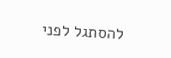להסתגל לפני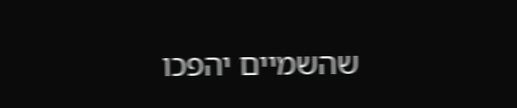שהשמיים יהפכו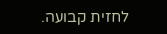לחזית קבועה.